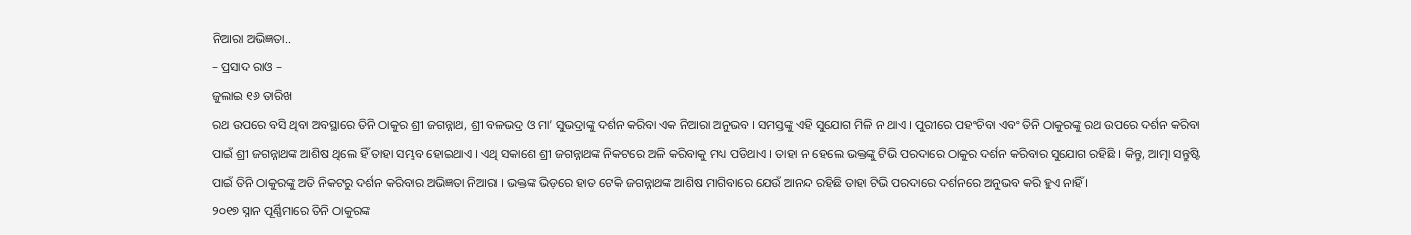ନିଆରା ଅଭିଜ୍ଞତା..
– ପ୍ରସାଦ ରାଓ –
ଜୁଲାଇ ୧୬ ତାରିଖ
ରଥ ଉପରେ ବସି ଥିବା ଅବସ୍ଥାରେ ତିନି ଠାକୁର ଶ୍ରୀ ଜଗନ୍ନାଥ, ଶ୍ରୀ ବଳଭଦ୍ର ଓ ମା’ ସୁଭଦ୍ରାଙ୍କୁ ଦର୍ଶନ କରିବା ଏକ ନିଆରା ଅନୁଭବ । ସମସ୍ତଙ୍କୁ ଏହି ସୁଯୋଗ ମିଳି ନ ଥାଏ । ପୁରୀରେ ପହଂଚିବା ଏବଂ ତିନି ଠାକୁରଙ୍କୁ ରଥ ଉପରେ ଦର୍ଶନ କରିବା ପାଇଁ ଶ୍ରୀ ଜଗନ୍ନାଥଙ୍କ ଆଶିଷ ଥିଲେ ହିଁ ତାହା ସମ୍ଭବ ହୋଇଥାଏ । ଏଥି ସକାଶେ ଶ୍ରୀ ଜଗନ୍ନାଥଙ୍କ ନିକଟରେ ଅଳି କରିବାକୁ ମଧ୍ୟ ପଡିଥାଏ । ତାହା ନ ହେଲେ ଭକ୍ତଙ୍କୁ ଟିଭି ପରଦାରେ ଠାକୁର ଦର୍ଶନ କରିବାର ସୁଯୋଗ ରହିଛି । କିନ୍ତୁ, ଆତ୍ମା ସନ୍ତୁଷ୍ଟି ପାଇଁ ତିନି ଠାକୁରଙ୍କୁ ଅତି ନିକଟରୁ ଦର୍ଶନ କରିବାର ଅଭିଜ୍ଞତା ନିଆରା । ଭକ୍ତଙ୍କ ଭିଡ଼ରେ ହାତ ଟେକି ଜଗନ୍ନାଥଙ୍କ ଆଶିଷ ମାଗିବାରେ ଯେଉଁ ଆନନ୍ଦ ରହିଛି ତାହା ଟିଭି ପରଦାରେ ଦର୍ଶନରେ ଅନୁଭବ କରି ହୁଏ ନାହିଁ ।
୨୦୧୭ ସ୍ନାନ ପୂର୍ଣ୍ଣିମାରେ ତିନି ଠାକୁରଙ୍କ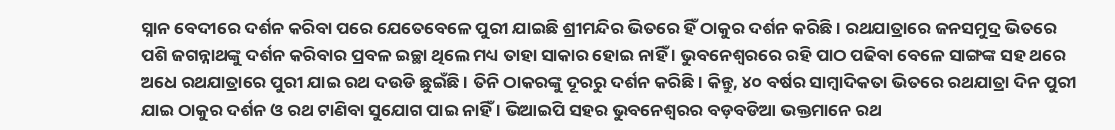ସ୍ନାନ ବେଦୀରେ ଦର୍ଶନ କରିବା ପରେ ଯେତେବେଳେ ପୁରୀ ଯାଇଛି ଶ୍ରୀମନ୍ଦିର ଭିତରେ ହିଁ ଠାକୁର ଦର୍ଶନ କରିଛି । ରଥଯାତ୍ରାରେ ଜନସମୁଦ୍ର ଭିତରେ ପଶି ଜଗନ୍ନାଥଙ୍କୁ ଦର୍ଶନ କରିବାର ପ୍ରବଳ ଇଚ୍ଛା ଥିଲେ ମଧ୍ୟ ତାହା ସାକାର ହୋଇ ନାହିଁ । ଭୁବନେଶ୍ୱରରେ ରହି ପାଠ ପଢିବା ବେଳେ ସାଙ୍ଗଙ୍କ ସହ ଥରେ ଅଧେ ରଥଯାତ୍ରାରେ ପୁରୀ ଯାଇ ରଥ ଦଉଡି ଛୁଇଁଛି । ତିନି ଠାକରଙ୍କୁ ଦୂରରୁ ଦର୍ଶନ କରିଛି। କିନ୍ତୁ, ୪୦ ବର୍ଷର ସାମ୍ବାଦିକତା ଭିତରେ ରଥଯାତ୍ରା ଦିନ ପୁରୀ ଯାଇ ଠାକୁର ଦର୍ଶନ ଓ ରଥ ଟାଣିବା ସୁଯୋଗ ପାଇ ନାହିଁ । ଭିଆଇପି ସହର ଭୁବନେଶ୍ୱରର ବଡ଼ବଡିଆ ଭକ୍ତମାନେ ରଥ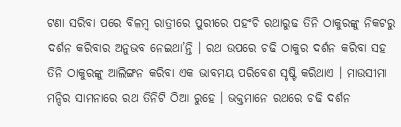ଟଣା ସରିବା ପରେ ବିଳମ୍ବ ରାତ୍ରୀରେ ପୁରୀରେ ପହଂଚି ରଥାରୁଢ ତିନି ଠାକୁରଙ୍କୁ ନିକଟରୁ ଦର୍ଶନ କରିବାର ଅନୁଭବ ନେଇଥା’ନ୍ତି । ରଥ ଉପରେ ଚଢି ଠାକୁର ଦର୍ଶନ କରିବା ସହ ତିନି ଠାକୁରଙ୍କୁ ଆଲିଙ୍ଗନ କରିବା ଏକ ଭାବମୟ ପରିବେଶ ସୃଷ୍ଟି କରିଥାଏ । ମାଉସୀମା ମନ୍ଦିର ସାମନାରେ ରଥ ତିନିଟି ଠିଆ ରୁହେ । ଭକ୍ତମାନେ ରଥରେ ଚଢି ଦର୍ଶନ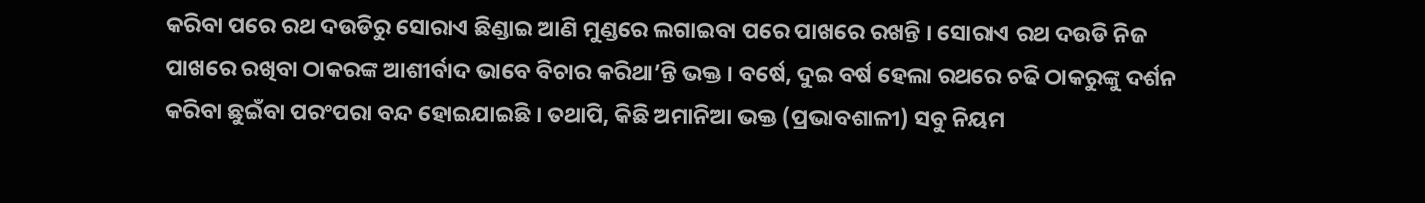କରିବା ପରେ ରଥ ଦଉଡିରୁ ସୋରାଏ ଛିଣ୍ଡାଇ ଆଣି ମୁଣ୍ଡରେ ଲଗାଇବା ପରେ ପାଖରେ ରଖନ୍ତି । ସୋରାଏ ରଥ ଦଉଡି ନିଜ ପାଖରେ ରଖିବା ଠାକରଙ୍କ ଆଶୀର୍ବାଦ ଭାବେ ବିଚାର କରିଥା’ନ୍ତି ଭକ୍ତ । ବର୍ଷେ, ଦୁଇ ବର୍ଷ ହେଲା ରଥରେ ଚଢି ଠାକରୁଙ୍କୁ ଦର୍ଶନ କରିବା ଛୁଇଁବା ପରଂପରା ବନ୍ଦ ହୋଇଯାଇଛି । ତଥାପି, କିଛି ଅମାନିଆ ଭକ୍ତ (ପ୍ରଭାବଶାଳୀ) ସବୁ ନିୟମ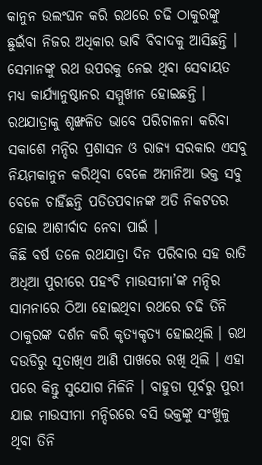କାନୁନ ଉଲଂଘନ କରି ରଥରେ ଚଢି ଠାକୁରଙ୍କୁ ଛୁଇଁବା ନିଜର ଅଧିକାର ଭାବି ବିବାଦକୁ ଆସିଛନ୍ତି । ସେମାନଙ୍କୁ ରଥ ଉପରକୁ ନେଇ ଥିବା ସେବାୟତ ମଧ୍ୟ କାର୍ଯ୍ୟାନୁଷ୍ଠାନର ସମ୍ମୁଖୀନ ହୋଇଛନ୍ତି । ରଥଯାତ୍ରାକୁ ଶୃଙ୍ଖଳିତ ଭାବେ ପରିଚାଳନା କରିବା ସକାଶେ ମନ୍ଦିର ପ୍ରଶାସନ ଓ ରାଜ୍ୟ ସରକାର ଏସବୁ ନିୟମକାନୁନ କରିଥିବା ବେଳେ ଅମାନିଆ ଭକ୍ତ ସବୁ ବେଳେ ଚାହିଁଛନ୍ତି ପତିତପବାନଙ୍କ ଅତି ନିକଟତର ହୋଇ ଆଶୀର୍ବାଦ ନେବା ପାଇଁ ।
କିଛି ବର୍ଷ ତଳେ ରଥଯାତ୍ରା ଦିନ ପରିବାର ସହ ରାତି ଅଧିଆ ପୁରୀରେ ପହଂଚି ମାଉସୀମା’ଙ୍କ ମନ୍ଦିର ସାମନାରେ ଠିଆ ହୋଇଥିବା ରଥରେ ଚଢି ତିନି ଠାକୁରଙ୍କ ଦର୍ଶନ କରି କୃତ୍ୟକୃତ୍ୟ ହୋଇଥିଲି । ରଥ ଦଉଡିରୁ ସୂତାଖିଏ ଆଣି ପାଖରେ ରଖି ଥିଲି । ଏହା ପରେ କିନ୍ତୁ ସୁଯୋଗ ମିଳିନି । ବାହୁଡା ପୂର୍ବରୁ ପୁରୀ ଯାଇ ମାଉସୀମା ମନ୍ଦିରରେ ବସି ଭକ୍ତଙ୍କୁ ସଂଖୁଳୁ ଥିବା ତିନି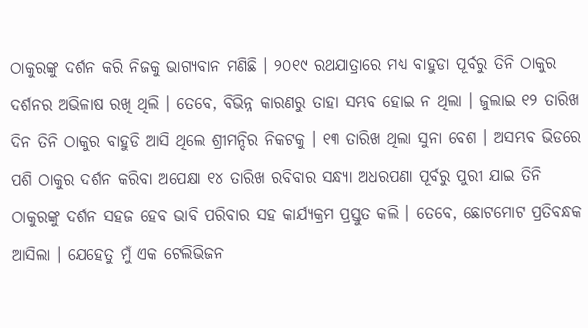ଠାକୁରଙ୍କୁ ଦର୍ଶନ କରି ନିଜକୁ ଭାଗ୍ୟବାନ ମଣିଛି । ୨୦୧୯ ରଥଯାତ୍ରାରେ ମଧ୍ୟ ବାହୁଡା ପୂର୍ବରୁ ତିନି ଠାକୁର ଦର୍ଶନର ଅଭିଳାଷ ରଖି ଥିଲି । ତେବେ, ବିଭିନ୍ନ କାରଣରୁ ତାହା ସମ୍ଭବ ହୋଇ ନ ଥିଲା । ଜୁଲାଇ ୧୨ ତାରିଖ ଦିନ ତିନି ଠାକୁର ବାହୁଡି ଆସି ଥିଲେ ଶ୍ରୀମନ୍ଦିର ନିକଟକୁ । ୧୩ ତାରିଖ ଥିଲା ସୁନା ବେଶ । ଅସମ୍ଭବ ଭିଡରେ ପଶି ଠାକୁର ଦର୍ଶନ କରିବା ଅପେକ୍ଷା ୧୪ ତାରିଖ ରବିବାର ସନ୍ଧ୍ୟା ଅଧରପଣା ପୂର୍ବରୁ ପୁରୀ ଯାଇ ତିନି ଠାକୁରଙ୍କୁ ଦର୍ଶନ ସହଜ ହେବ ଭାବି ପରିବାର ସହ କାର୍ଯ୍ୟକ୍ରମ ପ୍ରସ୍ତୁତ କଲି । ତେବେ, ଛୋଟମୋଟ ପ୍ରତିବନ୍ଧକ ଆସିଲା । ଯେହେତୁ ମୁଁ ଏକ ଟେଲିଭିଜନ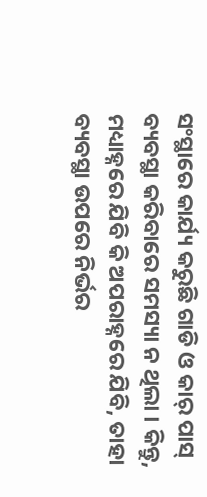ସଂସ୍ଥାରେ କାର୍ଯ୍ୟ କରୁଛି ଗାଡି ଓ କାର୍ ପାସ୍ ବ୍ୟବସ୍ଥା କରିବାରେ ସମସ୍ୟା ନ ଥିଲା । କିନ୍ତୁ, ମଧ୍ୟାହ୍ନରେ ଯିବି କି ଅପରାହ୍ନରେ ଯିବି, ତାହା ବ୍ୟବସ୍ଥା ଉପରେ ନିର୍ଭର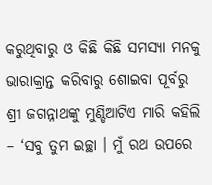କରୁଥିବାରୁ ଓ କିଛି କିଛି ସମସ୍ୟା ମନକୁ ଭାରାକ୍ରାନ୍ତ କରିବାରୁ ଶୋଇବା ପୂର୍ବରୁ ଶ୍ରୀ ଜଗନ୍ନାଥଙ୍କୁ ମୁଣ୍ଡିଆଟିଏ ମାରି କହିଲି – ‘ସବୁ ତୁମ ଇଚ୍ଛା । ମୁଁ ରଥ ଉପରେ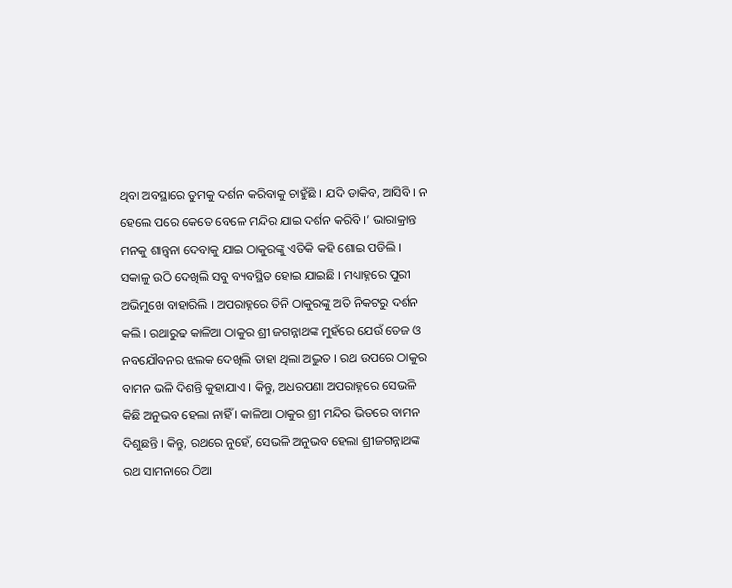ଥିବା ଅବସ୍ଥାରେ ତୁମକୁ ଦର୍ଶନ କରିବାକୁ ଚାହୁଁଛି । ଯଦି ଡାକିବ, ଆସିବି । ନ ହେଲେ ପରେ କେତେ ବେଳେ ମନ୍ଦିର ଯାଇ ଦର୍ଶନ କରିବି ।’ ଭାରାକ୍ରାନ୍ତ ମନକୁ ଶାନ୍ତ୍ୱନା ଦେବାକୁ ଯାଇ ଠାକୁରଙ୍କୁ ଏତିକି କହି ଶୋଇ ପଡିଲି ।
ସକାଳୁ ଉଠି ଦେଖିଲି ସବୁ ବ୍ୟବସ୍ଥିତ ହୋଇ ଯାଇଛି । ମଧ୍ୟାହ୍ନରେ ପୁରୀ ଅଭିମୁଖେ ବାହାରିଲି । ଅପରାହ୍ନରେ ତିନି ଠାକୁରଙ୍କୁ ଅତି ନିକଟରୁ ଦର୍ଶନ କଲି । ରଥାରୁଢ କାଳିଆ ଠାକୁର ଶ୍ରୀ ଜଗନ୍ନାଥଙ୍କ ମୁହଁରେ ଯେଉଁ ତେଜ ଓ ନବଯୌବନର ଝଲକ ଦେଖିଲି ତାହା ଥିଲା ଅଦ୍ଭୁତ । ରଥ ଉପରେ ଠାକୁର ବାମନ ଭଳି ଦିଶନ୍ତି କୁହାଯାଏ । କିନ୍ତୁ, ଅଧରପଣା ଅପରାହ୍ନରେ ସେଭଳି କିଛି ଅନୁଭବ ହେଲା ନାହିଁ । କାଳିଆ ଠାକୁର ଶ୍ରୀ ମନ୍ଦିର ଭିତରେ ବାମନ ଦିଶୁଛନ୍ତି । କିନ୍ତୁ, ରଥରେ ନୁହେଁ, ସେଭଳି ଅନୁଭବ ହେଲା ଶ୍ରୀଜଗନ୍ନାଥଙ୍କ ରଥ ସାମନାରେ ଠିଆ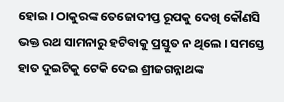ହୋଇ । ଠାକୁରଙ୍କ ତେଜୋଦୀପ୍ତ ରୂପକୁ ଦେଖି କୌଣସି ଭକ୍ତ ରଥ ସାମନାରୁ ହଟିବାକୁ ପ୍ରସ୍ତୁତ ନ ଥିଲେ । ସମସ୍ତେ ହାତ ଦୁଇଟିକୁ ଟେକି ଦେଇ ଶ୍ରୀଜଗନ୍ନାଥଙ୍କ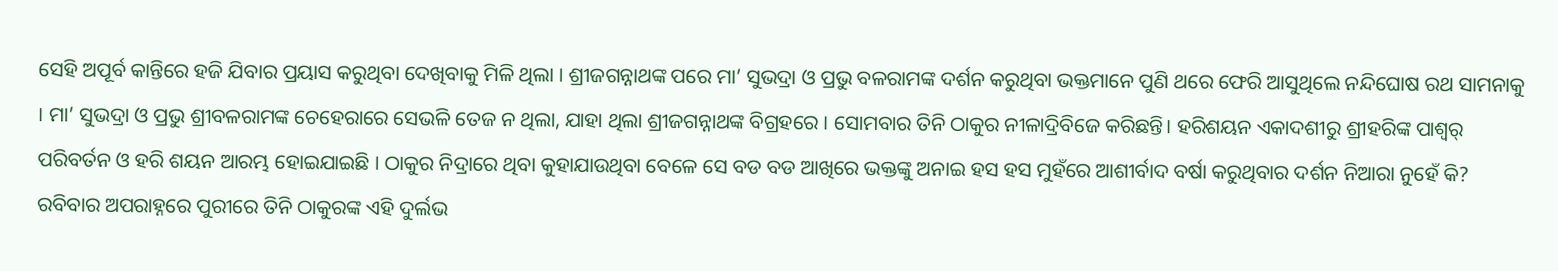ସେହି ଅପୂର୍ବ କାନ୍ତିରେ ହଜି ଯିବାର ପ୍ରୟାସ କରୁଥିବା ଦେଖିବାକୁ ମିଳି ଥିଲା । ଶ୍ରୀଜଗନ୍ନାଥଙ୍କ ପରେ ମା’ ସୁଭଦ୍ରା ଓ ପ୍ରଭୁ ବଳରାମଙ୍କ ଦର୍ଶନ କରୁଥିବା ଭକ୍ତମାନେ ପୁଣି ଥରେ ଫେରି ଆସୁଥିଲେ ନନ୍ଦିଘୋଷ ରଥ ସାମନାକୁ । ମା’ ସୁଭଦ୍ରା ଓ ପ୍ରଭୁ ଶ୍ରୀବଳରାମଙ୍କ ଚେହେରାରେ ସେଭଳି ତେଜ ନ ଥିଲା, ଯାହା ଥିଲା ଶ୍ରୀଜଗନ୍ନାଥଙ୍କ ବିଗ୍ରହରେ । ସୋମବାର ତିନି ଠାକୁର ନୀଳାଦ୍ରିବିଜେ କରିଛନ୍ତି। ହରିଶୟନ ଏକାଦଶୀରୁ ଶ୍ରୀହରିଙ୍କ ପାଶ୍ୱର୍ ପରିବର୍ତନ ଓ ହରି ଶୟନ ଆରମ୍ଭ ହୋଇଯାଇଛି । ଠାକୁର ନିଦ୍ରାରେ ଥିବା କୁହାଯାଉଥିବା ବେଳେ ସେ ବଡ ବଡ ଆଖିରେ ଭକ୍ତଙ୍କୁ ଅନାଇ ହସ ହସ ମୁହଁରେ ଆଶୀର୍ବାଦ ବର୍ଷା କରୁଥିବାର ଦର୍ଶନ ନିଆରା ନୁହେଁ କି?
ରବିବାର ଅପରାହ୍ନରେ ପୁରୀରେ ତିନି ଠାକୁରଙ୍କ ଏହି ଦୁର୍ଲଭ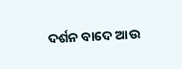ଦର୍ଶନ ବାଦେ ଆଉ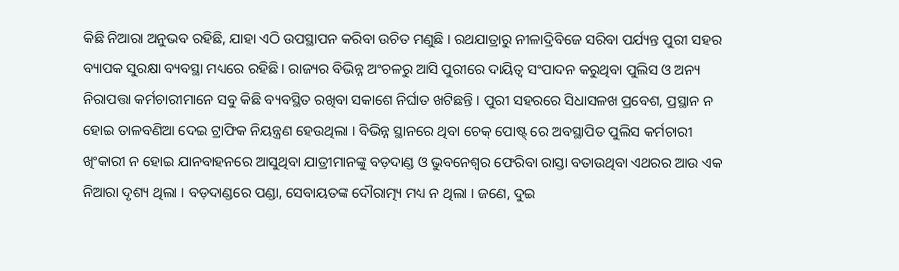କିଛି ନିଆରା ଅନୁଭବ ରହିଛି, ଯାହା ଏଠି ଉପସ୍ଥାପନ କରିବା ଉଚିତ ମଣୁଛି । ରଥଯାତ୍ରାରୁ ନୀଳାଦ୍ରିବିଜେ ସରିବା ପର୍ଯ୍ୟନ୍ତ ପୁରୀ ସହର ବ୍ୟାପକ ସୁରକ୍ଷା ବ୍ୟବସ୍ଥା ମଧ୍ୟରେ ରହିଛି । ରାଜ୍ୟର ବିଭିନ୍ନ ଅଂଚଳରୁ ଆସି ପୁରୀରେ ଦାୟିତ୍ୱ ସଂପାଦନ କରୁଥିବା ପୁଲିସ ଓ ଅନ୍ୟ ନିରାପତ୍ତା କର୍ମଚାରୀମାନେ ସବୁ କିଛି ବ୍ୟବସ୍ଥିତ ରଖିବା ସକାଶେ ନିର୍ଘାତ ଖଟିଛନ୍ତି । ପୁରୀ ସହରରେ ସିଧାସଳଖ ପ୍ରବେଶ, ପ୍ରସ୍ଥାନ ନ ହୋଇ ତାଳବଣିଆ ଦେଇ ଟ୍ରାଫିକ ନିୟନ୍ତ୍ରଣ ହେଉଥିଲା । ବିଭିନ୍ନ ସ୍ଥାନରେ ଥିବା ଚେକ୍ ପୋଷ୍ଟ୍ ରେ ଅବସ୍ଥାପିତ ପୁଲିସ କର୍ମଚାରୀ ଖିଂକାରୀ ନ ହୋଇ ଯାନବାହନରେ ଆସୁଥିବା ଯାତ୍ରୀମାନଙ୍କୁ ବଡ଼ଦାଣ୍ଡ ଓ ଭୁବନେଶ୍ୱର ଫେରିବା ରାସ୍ତା ବତାଉଥିବା ଏଥରର ଆଉ ଏକ ନିଆରା ଦୃଶ୍ୟ ଥିଲା । ବଡ଼ଦାଣ୍ଡରେ ପଣ୍ଡା, ସେବାୟତଙ୍କ ଦୌରାତ୍ମ୍ୟ ମଧ୍ୟ ନ ଥିଲା । ଜଣେ, ଦୁଇ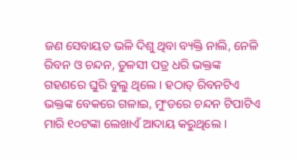ଜଣ ସେବାୟତ ଭଳି ଦିଶୁ ଥିବା ବ୍ୟକ୍ତି ନାଲି, ନେଳି ରିବନ ଓ ଚନ୍ଦନ, ତୁଳସୀ ପତ୍ର ଧରି ଭକ୍ତଙ୍କ ଗହଣରେ ଘୁରି ବୁଲୁ ଥିଲେ । ହଠାତ୍ ରିବନଟିଏ ଭକ୍ତଙ୍କ ବେକରେ ଗଳାଇ, ମୁଂଡରେ ଚନ୍ଦନ ଟିପାଟିଏ ମାରି ୧୦ଟଙ୍କା ଲେଖାଏଁ ଆଦାୟ କରୁଥିଲେ ।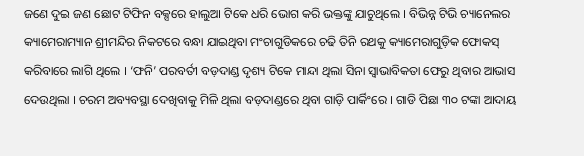ଜଣେ ଦୁଇ ଜଣ ଛୋଟ ଟିଫିନ ବକ୍ସରେ ହାଲୁଆ ଟିକେ ଧରି ଭୋଗ କରି ଭକ୍ତଙ୍କୁ ଯାଚୁଥିଲେ । ବିଭିନ୍ନ ଟିଭି ଚ୍ୟାନେଲର କ୍ୟାମେରାମ୍ୟାନ ଶ୍ରୀମନ୍ଦିର ନିକଟରେ ବନ୍ଧା ଯାଇଥିବା ମଂଚାଗୁଡିକରେ ଚଢି ତିନି ରଥକୁ କ୍ୟାମେରାଗୁଡ଼ିକ ଫୋକସ୍ କରିବାରେ ଲାଗି ଥିଲେ । ‘ଫନି’ ପରବର୍ତୀ ବଡ଼ଦାଣ୍ଡ ଦୃଶ୍ୟ ଟିକେ ମାନ୍ଦା ଥିଲା ସିନା ସ୍ୱାଭାବିକତା ଫେରୁ ଥିବାର ଆଭାସ ଦେଉଥିଲା । ଚରମ ଅବ୍ୟବସ୍ଥା ଦେଖିବାକୁ ମିଳି ଥିଲା ବଡ଼ଦାଣ୍ଡରେ ଥିବା ଗାଡ଼ି ପାର୍କିଂରେ । ଗାଡି ପିଛା ୩୦ ଟଙ୍କା ଆଦାୟ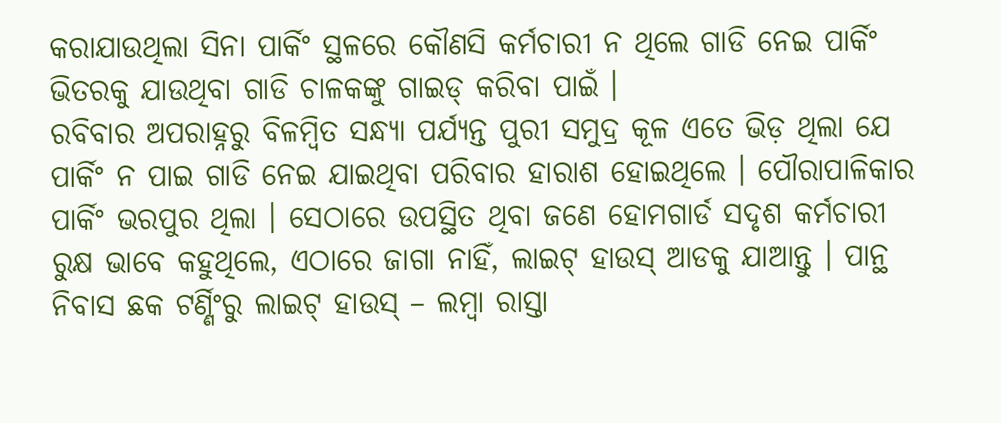କରାଯାଉଥିଲା ସିନା ପାର୍କିଂ ସ୍ଥଳରେ କୌଣସି କର୍ମଚାରୀ ନ ଥିଲେ ଗାଡି ନେଇ ପାର୍କିଂ ଭିତରକୁ ଯାଉଥିବା ଗାଡି ଚାଳକଙ୍କୁ ଗାଇଡ୍ କରିବା ପାଇଁ ।
ରବିବାର ଅପରାହ୍ନରୁ ବିଳମ୍ବିତ ସନ୍ଧ୍ୟା ପର୍ଯ୍ୟନ୍ତ ପୁରୀ ସମୁଦ୍ର କୂଳ ଏତେ ଭିଡ଼ ଥିଲା ଯେ ପାର୍କିଂ ନ ପାଇ ଗାଡି ନେଇ ଯାଇଥିବା ପରିବାର ହାରାଶ ହୋଇଥିଲେ । ପୌରାପାଳିକାର ପାର୍କିଂ ଭରପୁର ଥିଲା । ସେଠାରେ ଉପସ୍ଥିତ ଥିବା ଜଣେ ହୋମଗାର୍ଡ ସଦୃଶ କର୍ମଚାରୀ ରୁକ୍ଷ ଭାବେ କହୁଥିଲେ, ଏଠାରେ ଜାଗା ନାହିଁ, ଲାଇଟ୍ ହାଉସ୍ ଆଡକୁ ଯାଆନ୍ତୁ । ପାନ୍ଥ ନିବାସ ଛକ ଟର୍ଣ୍ଣିଂରୁ ଲାଇଟ୍ ହାଉସ୍ – ଲମ୍ବା ରାସ୍ତା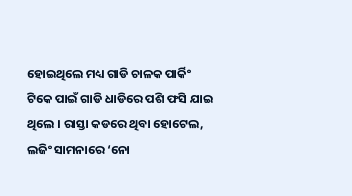ହୋଇଥିଲେ ମଧ୍ୟ ଗାଡି ଚାଳକ ପାର୍କିଂ ଟିକେ ପାଇଁ ଗାଡି ଧାଡିରେ ପଶି ଫସି ଯାଇ ଥିଲେ । ରାସ୍ତା କଡରେ ଥିବା ହୋଟେଲ, ଲଜିଂ ସାମନାରେ ‘ନୋ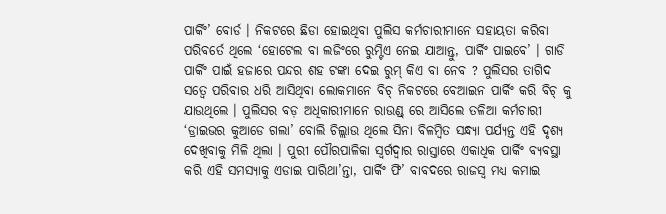ପାର୍କିଂ’ ବୋର୍ଡ । ନିକଟରେ ଛିଡା ହୋଇଥିବା ପୁଲିସ କର୍ମଚାରୀମାନେ ସହାୟତା କରିବା ପରିବର୍ତେ ଥିଲେ ‘ହୋଟେଲ ବା ଲଜିଂରେ ରୁମ୍ଟିଏ ନେଇ ଯାଆନ୍ତୁ, ପାର୍କିଂ ପାଇବେ’ । ଗାଡି ପାର୍କିଂ ପାଇଁ ହଜାରେ ପନ୍ଦର ଶହ ଟଙ୍କା ଦେଇ ରୁମ୍ କିଏ ବା ନେବ ? ପୁଲିସର ତାଗିଦ ସତ୍ୱେ ପରିବାର ଧରି ଆସିଥିବା ଲୋକମାନେ ବିଚ୍ ନିକଟରେ ବେଆଇନ ପାର୍କିଂ କରି ବିଚ୍ କୁ ଯାଉଥିଲେ । ପୁଲିସର ବଡ଼ ଅଧିକାରୀମାନେ ରାଉଣ୍ଡ୍ ରେ ଆସିଲେ ତଳିଆ କର୍ମଚାରୀ ‘ଡ୍ରାଇଭର କୁଆଡେ ଗଲା’ ବୋଲି ଚିଲ୍ଲାଉ ଥିଲେ ସିନା ବିଳମ୍ବିତ ସନ୍ଧ୍ୟା ପର୍ଯ୍ୟନ୍ତ ଏହି ଦୃଶ୍ୟ ଦେଖିବାକୁ ମିଳି ଥିଲା । ପୁରୀ ପୌରପାଳିକା ସ୍ୱର୍ଗଦ୍ୱାର ରାସ୍ତାରେ ଏକାଧିକ ପାର୍କିଂ ବ୍ୟବସ୍ଥା କରି ଏହି ସମସ୍ୟାକୁ ଏଡାଇ ପାରିଥା’ନ୍ତା, ପାର୍କିଂ ଫି’ ବାବଦରେ ରାଜସ୍ୱ ମଧ୍ୟ କମାଇ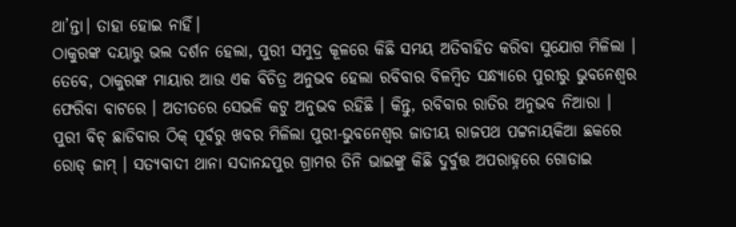ଥା’ନ୍ତା। ତାହା ହୋଇ ନାହିଁ।
ଠାକୁରଙ୍କ ଦୟାରୁ ଭଲ ଦର୍ଶନ ହେଲା, ପୁରୀ ସମୁଦ୍ର କୂଳରେ କିଛି ସମୟ ଅତିବାହିତ କରିବା ସୁଯୋଗ ମିଳିଲା । ତେବେ, ଠାକୁରଙ୍କ ମାୟାର ଆଉ ଏକ ବିଚିତ୍ର ଅନୁଭବ ହେଲା ରବିବାର ବିଳମ୍ବିତ ସନ୍ଧ୍ୟାରେ ପୁରୀରୁ ଭୁବନେଶ୍ୱର ଫେରିବା ବାଟରେ । ଅତୀତରେ ସେଭଳି କଟୁ ଅନୁଭବ ରହିଛି । କିନ୍ତୁ, ରବିବାର ରାତିର ଅନୁଭବ ନିଆରା । ପୁରୀ ବିଚ୍ ଛାଡିବାର ଠିକ୍ ପୂର୍ବରୁ ଖବର ମିଳିଲା ପୁରୀ-ଭୁବନେଶ୍ୱର ଜାତୀୟ ରାଜପଥ ପଟ୍ଟନାୟକିଆ ଛକରେ ରୋଡ୍ ଜାମ୍ । ସତ୍ୟବାଦୀ ଥାନା ସଦାନନ୍ଦପୁର ଗ୍ରାମର ତିନି ଭାଇଙ୍କୁ କିଛି ଦୁର୍ବୁତ୍ତ ଅପରାହ୍ନରେ ଗୋଡାଇ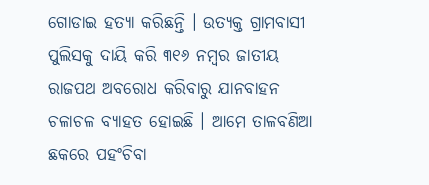ଗୋଡାଇ ହତ୍ୟା କରିଛନ୍ତି । ଉତ୍ୟକ୍ତ ଗ୍ରାମବାସୀ ପୁଲିସକୁ ଦାୟି କରି ୩୧୬ ନମ୍ବର ଜାତୀୟ ରାଜପଥ ଅବରୋଧ କରିବାରୁ ଯାନବାହନ ଚଳାଚଳ ବ୍ୟାହତ ହୋଇଛି । ଆମେ ତାଳବଣିଆ ଛକରେ ପହଂଚିବା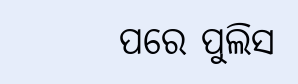ପରେ ପୁଲିସ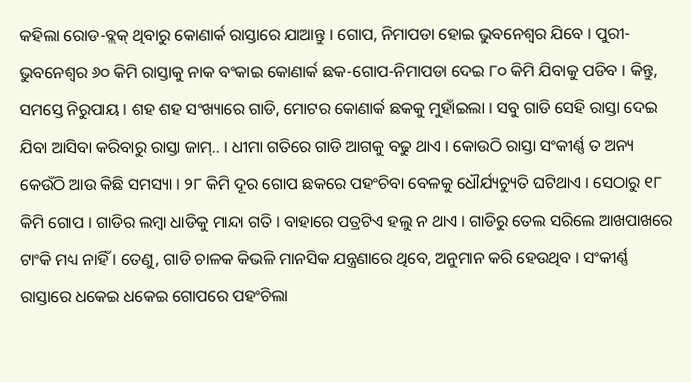କହିଲା ରୋଡ-ବ୍ଲକ୍ ଥିବାରୁ କୋଣାର୍କ ରାସ୍ତାରେ ଯାଆନ୍ତୁ । ଗୋପ, ନିମାପଡା ହୋଇ ଭୁବନେଶ୍ୱର ଯିବେ । ପୁରୀ-ଭୁବନେଶ୍ୱର ୬୦ କିମି ରାସ୍ତାକୁ ନାକ ବଂକାଇ କୋଣାର୍କ ଛକ-ଗୋପ-ନିମାପଡା ଦେଇ ୮୦ କିମି ଯିବାକୁ ପଡିବ । କିନ୍ତୁ, ସମସ୍ତେ ନିରୁପାୟ । ଶହ ଶହ ସଂଖ୍ୟାରେ ଗାଡି, ମୋଟର କୋଣାର୍କ ଛକକୁ ମୁହାଁଇଲା । ସବୁ ଗାଡି ସେହି ରାସ୍ତା ଦେଇ ଯିବା ଆସିବା କରିବାରୁ ରାସ୍ତା ଜାମ୍.. । ଧୀମା ଗତିରେ ଗାଡି ଆଗକୁ ବଢୁ ଥାଏ । କୋଉଠି ରାସ୍ତା ସଂକୀର୍ଣ୍ଣ ତ ଅନ୍ୟ କେଉଁଠି ଆଉ କିଛି ସମସ୍ୟା । ୨୮ କିମି ଦୂର ଗୋପ ଛକରେ ପହଂଚିବା ବେଳକୁ ଧୌର୍ଯ୍ୟଚ୍ୟୁତି ଘଟିଥାଏ । ସେଠାରୁ ୧୮ କିମି ଗୋପ । ଗାଡିର ଲମ୍ବା ଧାଡିକୁ ମାନ୍ଦା ଗତି । ବାହାରେ ପତ୍ରଟିଏ ହଲୁ ନ ଥାଏ । ଗାଡିରୁ ତେଲ ସରିଲେ ଆଖପାଖରେ ଟାଂକି ମଧ୍ୟ ନାହିଁ । ତେଣୁ, ଗାଡି ଚାଳକ କିଭଳି ମାନସିକ ଯନ୍ତ୍ରଣାରେ ଥିବେ, ଅନୁମାନ କରି ହେଉଥିବ । ସଂକୀର୍ଣ୍ଣ ରାସ୍ତାରେ ଧକେଇ ଧକେଇ ଗୋପରେ ପହଂଚିଲା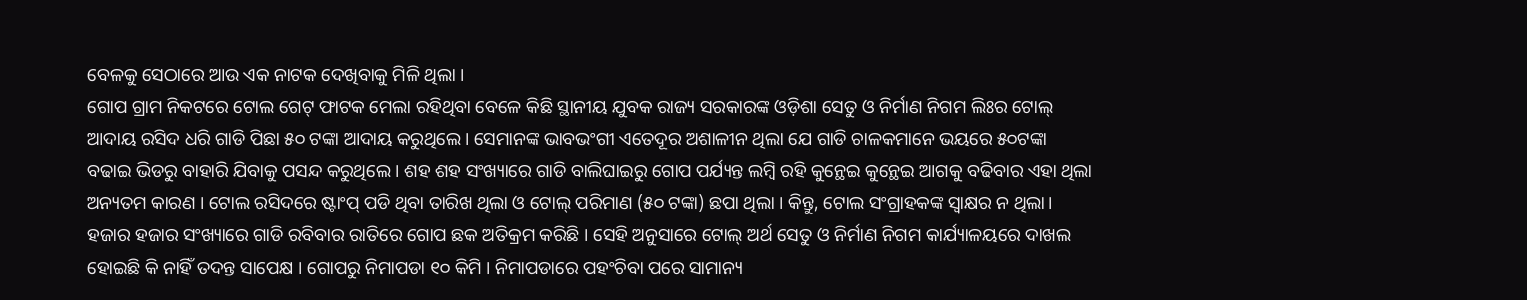ବେଳକୁ ସେଠାରେ ଆଉ ଏକ ନାଟକ ଦେଖିବାକୁ ମିଳି ଥିଲା ।
ଗୋପ ଗ୍ରାମ ନିକଟରେ ଟୋଲ ଗେଟ୍ ଫାଟକ ମେଲା ରହିଥିବା ବେଳେ କିଛି ସ୍ଥାନୀୟ ଯୁବକ ରାଜ୍ୟ ସରକାରଙ୍କ ଓଡ଼ିଶା ସେତୁ ଓ ନିର୍ମାଣ ନିଗମ ଲିଃର ଟୋଲ୍ ଆଦାୟ ରସିଦ ଧରି ଗାଡି ପିଛା ୫୦ ଟଙ୍କା ଆଦାୟ କରୁଥିଲେ। ସେମାନଙ୍କ ଭାବଭଂଗୀ ଏତେଦୂର ଅଶାଳୀନ ଥିଲା ଯେ ଗାଡି ଚାଳକମାନେ ଭୟରେ ୫୦ଟଙ୍କା ବଢାଇ ଭିଡରୁ ବାହାରି ଯିବାକୁ ପସନ୍ଦ କରୁଥିଲେ । ଶହ ଶହ ସଂଖ୍ୟାରେ ଗାଡି ବାଲିଘାଇରୁ ଗୋପ ପର୍ଯ୍ୟନ୍ତ ଲମ୍ବି ରହି କୁନ୍ଥେଇ କୁନ୍ଥେଇ ଆଗକୁ ବଢିବାର ଏହା ଥିଲା ଅନ୍ୟତମ କାରଣ । ଟୋଲ ରସିଦରେ ଷ୍ଟାଂପ୍ ପଡି ଥିବା ତାରିଖ ଥିଲା ଓ ଟୋଲ୍ ପରିମାଣ (୫୦ ଟଙ୍କା) ଛପା ଥିଲା । କିନ୍ତୁ, ଟୋଲ ସଂଗ୍ରାହକଙ୍କ ସ୍ୱାକ୍ଷର ନ ଥିଲା। ହଜାର ହଜାର ସଂଖ୍ୟାରେ ଗାଡି ରବିବାର ରାତିରେ ଗୋପ ଛକ ଅତିକ୍ରମ କରିଛି । ସେହି ଅନୁସାରେ ଟୋଲ୍ ଅର୍ଥ ସେତୁ ଓ ନିର୍ମାଣ ନିଗମ କାର୍ଯ୍ୟାଳୟରେ ଦାଖଲ ହୋଇଛି କି ନାହିଁ ତଦନ୍ତ ସାପେକ୍ଷ । ଗୋପରୁ ନିମାପଡା ୧୦ କିମି । ନିମାପଡାରେ ପହଂଚିବା ପରେ ସାମାନ୍ୟ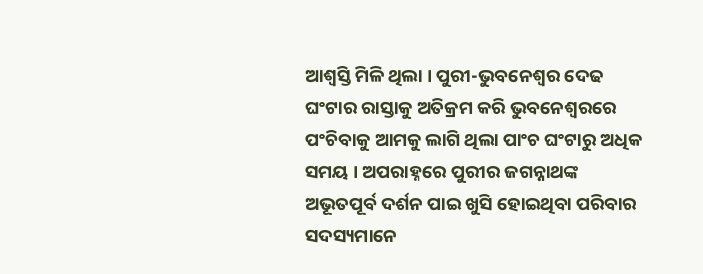ଆଶ୍ୱସ୍ତି ମିଳି ଥିଲା । ପୁରୀ-ଭୁବନେଶ୍ୱର ଦେଢ ଘଂଟାର ରାସ୍ତାକୁ ଅତିକ୍ରମ କରି ଭୁବନେଶ୍ୱରରେ ପଂଚିବାକୁ ଆମକୁ ଲାଗି ଥିଲା ପାଂଚ ଘଂଟାରୁ ଅଧିକ ସମୟ । ଅପରାହ୍ନରେ ପୁରୀର ଜଗନ୍ନାଥଙ୍କ ଅଭୂତପୂର୍ବ ଦର୍ଶନ ପାଇ ଖୁସି ହୋଇଥିବା ପରିବାର ସଦସ୍ୟମାନେ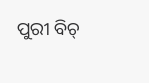ପୁରୀ ବିଚ୍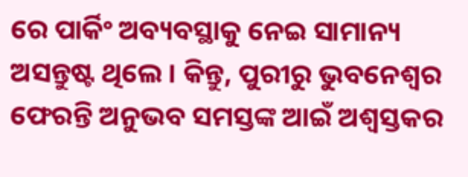ରେ ପାର୍କିଂ ଅବ୍ୟବସ୍ଥାକୁ ନେଇ ସାମାନ୍ୟ ଅସନ୍ତୁଷ୍ଟ ଥିଲେ । କିନ୍ତୁ, ପୁରୀରୁ ଭୁବନେଶ୍ୱର ଫେରନ୍ତି ଅନୁଭବ ସମସ୍ତଙ୍କ ଆଇଁ ଅଶ୍ୱସ୍ତକର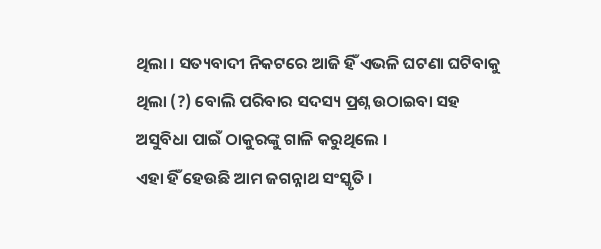ଥିଲା । ସତ୍ୟବାଦୀ ନିକଟରେ ଆଜି ହିଁ ଏଭଳି ଘଟଣା ଘଟିବାକୁ ଥିଲା (?) ବୋଲି ପରିବାର ସଦସ୍ୟ ପ୍ରଶ୍ନ ଉଠାଇବା ସହ ଅସୁବିଧା ପାଇଁ ଠାକୁରଙ୍କୁ ଗାଳି କରୁଥିଲେ ।
ଏହା ହିଁ ହେଉଛି ଆମ ଜଗନ୍ନାଥ ସଂସ୍କୃତି ।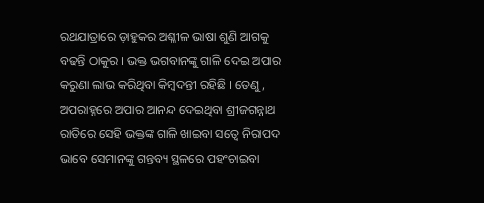ରଥଯାତ୍ରାରେ ଡ଼ାହୁକର ଅଶ୍ଳୀଳ ଭାଷା ଶୁଣି ଆଗକୁ ବଢନ୍ତି ଠାକୁର । ଭକ୍ତ ଭଗବାନଙ୍କୁ ଗାଳି ଦେଇ ଅପାର କରୁଣା ଲାଭ କରିଥିବା କିମ୍ବଦନ୍ତୀ ରହିଛି । ତେଣୁ, ଅପରାହ୍ନରେ ଅପାର ଆନନ୍ଦ ଦେଇଥିବା ଶ୍ରୀଜଗନ୍ନାଥ ରାତିରେ ସେହି ଭକ୍ତଙ୍କ ଗାଳି ଖାଇବା ସତ୍ୱେ ନିରାପଦ ଭାବେ ସେମାନଙ୍କୁ ଗନ୍ତବ୍ୟ ସ୍ଥଳରେ ପହଂଚାଇବା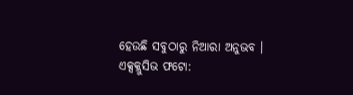ହେଉଛି ସବୁଠାରୁ ନିଆରା ଅନୁଭବ ।
ଏକ୍ସକ୍ଲୁସିଭ ଫଟୋ: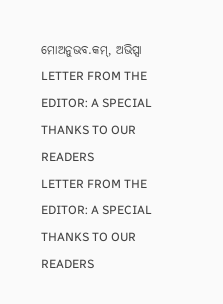ମୋଅନୁଭବ.କମ୍, ଅଭିପ୍ସା
LETTER FROM THE EDITOR: A SPECIAL THANKS TO OUR READERS
LETTER FROM THE EDITOR: A SPECIAL THANKS TO OUR READERS